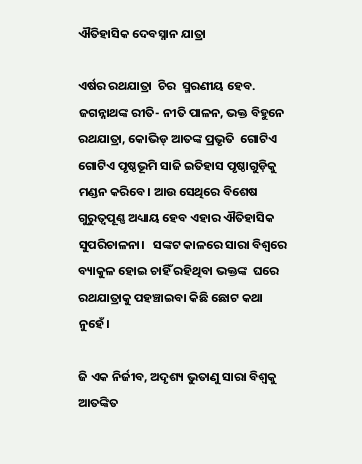ଐତିହାସିକ ଦେବସ୍ନାନ ଯାତ୍ରା

ଏର୍ଷର ରଥଯାତ୍ରା  ଚିର  ସ୍ମରଣୀୟ ହେବ. ଜଗନ୍ନାଥଙ୍କ ରୀତି- ନୀତି ପାଳନ, ଭକ୍ତ ବିହୁନେ ରଥଯାତ୍ରା, କୋଭିଡ୍‌ ଆତଙ୍କ ପ୍ରଭୃତି  ଗୋଟିଏ ଗୋଟିଏ ପୃଷ୍ଠଭୂମି ସାଜି ଇତିହାସ ପୃଷ୍ଠାଗୁଡ଼ିକୁ ମଣ୍ଡନ କରିବେ। ଆଉ ସେଥିରେ ବିଶେଷ ଗୁରୁତ୍ଵପୂଣ୍ଣ ଅଧ୍ୟାୟ ହେବ ଏହାର ଐତିହାସିକ ସୁପରିଚାଳନା।   ସଙ୍କଟ କାଳରେ ସାରା ବିଶ୍ଵରେ ବ୍ୟାକୁଳ ହୋଇ ଚାହିଁ ରହିଥିବା ଭକ୍ତଙ୍କ  ଘରେ ରଥଯାତ୍ରାକୁ ପହଞ୍ଚାଇବା କିଛି ଛୋଟ କଥା ନୁହେଁ।

ଜି ଏକ ନିର୍ଜୀବ, ଅଦୃଶ୍ୟ ଭୁତାଣୁ ସାରା ବିଶ୍ଵକୁ ଆତଙ୍କିତ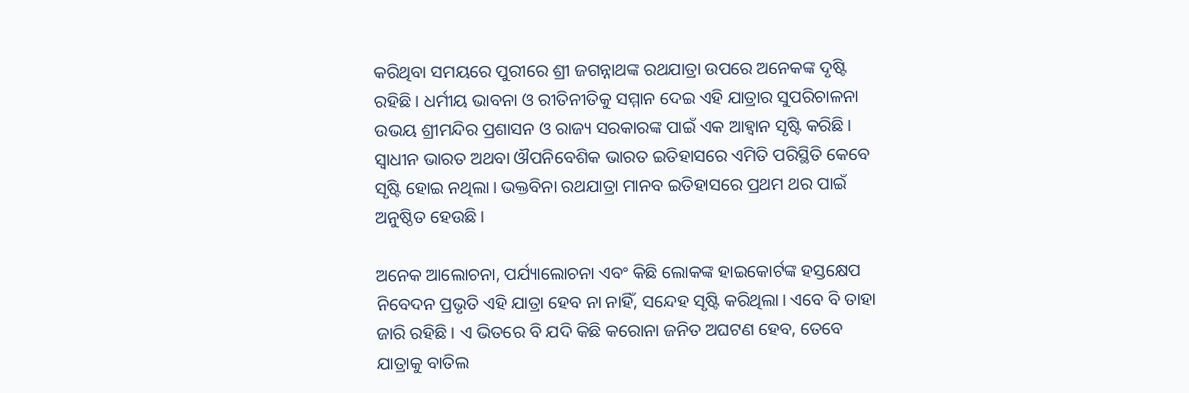କରିଥିବା ସମୟରେ ପୁରୀରେ ଶ୍ରୀ ଜଗନ୍ନାଥଙ୍କ ରଥଯାତ୍ରା ଉପରେ ଅନେକଙ୍କ ଦୃଷ୍ଟି ରହିଛି। ଧର୍ମୀୟ ଭାବନା ଓ ରୀତିନୀତିକୁ ସମ୍ମାନ ଦେଇ ଏହି ଯାତ୍ରାର ସୁପରିଚାଳନା ଉଭୟ ଶ୍ରୀମନ୍ଦିର ପ୍ରଶାସନ ଓ ରାଜ୍ୟ ସରକାରଙ୍କ ପାଇଁ ଏକ ଆହ୍ବାନ ସୃଷ୍ଟି କରିଛି। ସ୍ଵାଧୀନ ଭାରତ ଅଥବା ଔପନିବେଶିକ ଭାରତ ଇତିହାସରେ ଏମିତି ପରିସ୍ଥିତି କେବେ ସୃଷ୍ଟି ହୋଇ ନଥିଲା। ଭକ୍ତବିନା ରଥଯାତ୍ରା ମାନବ ଇତିହାସରେ ପ୍ରଥମ ଥର ପାଇଁ ଅନୁଷ୍ଠିତ ହେଉଛି।

ଅନେକ ଆଲୋଚନା, ପର୍ଯ୍ୟାଲୋଚନା ଏବଂ କିଛି ଲୋକଙ୍କ ହାଇକୋର୍ଟଙ୍କ ହସ୍ତକ୍ଷେପ ନିବେଦନ ପ୍ରଭୃତି ଏହି ଯାତ୍ରା ହେବ ନା ନାହିଁ, ସନ୍ଦେହ ସୃଷ୍ଟି କରିଥିଲା। ଏବେ ବି ତାହା ଜାରି ରହିଛି। ଏ ଭିତରେ ବି ଯଦି କିଛି କରୋନା ଜନିତ ଅଘଟଣ ହେବ, ତେବେ ଯାତ୍ରାକୁ ବାତିଲ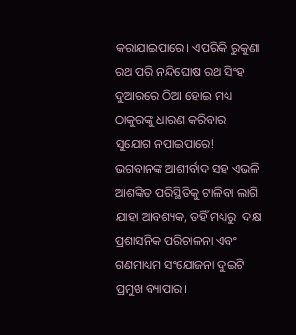କରାଯାଇପାରେ। ଏପରିକି ରୁକୁଣା ରଥ ପରି ନନ୍ଦିଘୋଷ ରଥ ସିଂହ ଦୁଆରରେ ଠିଆ ହୋଇ ମଧ୍ୟ ଠାକୁରଙ୍କୁ ଧାରଣ କରିବାର ସୁଯୋଗ ନପାଇପାରେ!  ଭଗବାନଙ୍କ ଆଶୀର୍ବାଦ ସହ ଏଭଳି ଆଶଙ୍କିତ ପରିସ୍ଥିତିକୁ ଟାଳିବା ଲାଗି ଯାହା ଆବଶ୍ୟକ, ତହିଁ ମଧ୍ୟରୁ  ଦକ୍ଷ ପ୍ରଶାସନିକ ପରିଚାଳନା ଏବଂ ଗଣମାଧ୍ୟମ ସଂଯୋଜନା ଦୁଇଟି ପ୍ରମୁଖ ବ୍ୟାପାର।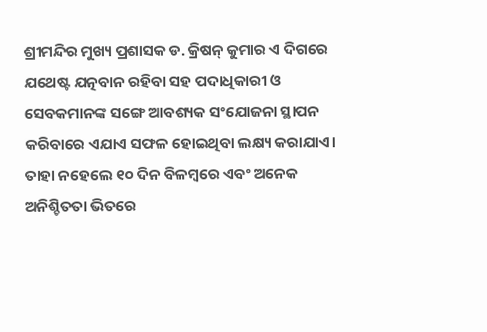ଶ୍ରୀମନ୍ଦିର ମୁଖ୍ୟ ପ୍ରଶାସକ ଡ. କ୍ରିଷନ୍‌ କୁମାର ଏ ଦିଗରେ ଯଥେଷ୍ଟ ଯତ୍ନବାନ ରହିବା ସହ ପଦାଧିକାରୀ ଓ ସେବକମାନଙ୍କ ସଙ୍ଗେ ଆବଶ୍ୟକ ସଂଯୋଜନା ସ୍ଥାପନ କରିବାରେ ଏଯାଏ ସଫଳ ହୋଇଥିବା ଲକ୍ଷ୍ୟ କରାଯାଏ। ତାହା ନହେଲେ ୧୦ ଦିନ ବିଳମ୍ବରେ ଏବଂ ଅନେକ ଅନିଶ୍ଚିତତା ଭିତରେ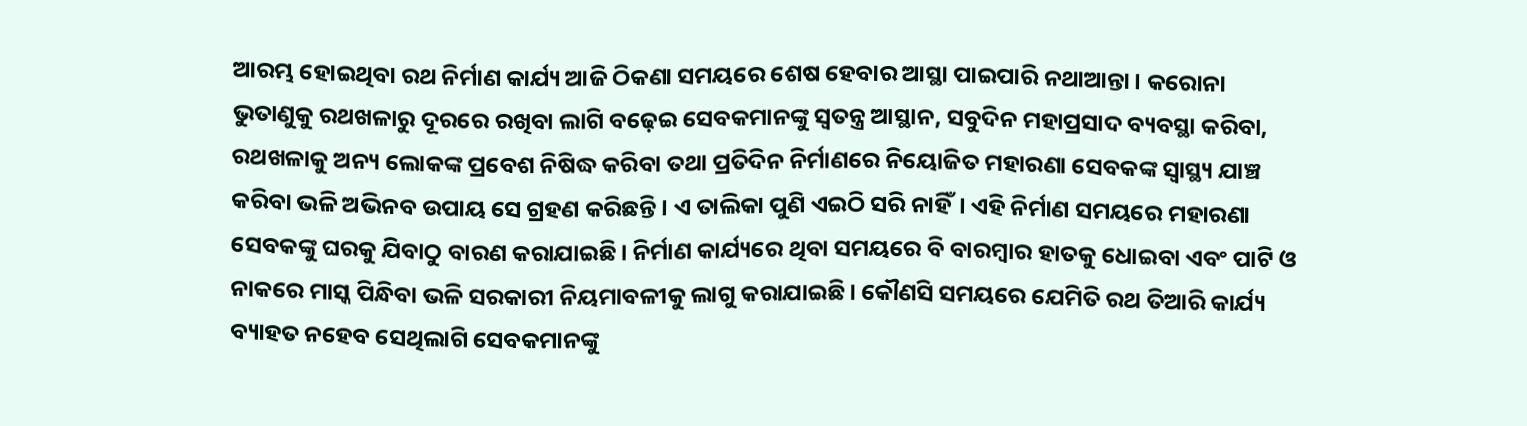ଆରମ୍ଭ ହୋଇଥିବା ରଥ ନିର୍ମାଣ କାର୍ଯ୍ୟ ଆଜି ଠିକଣା ସମୟରେ ଶେଷ ହେବାର ଆସ୍ଥା ପାଇପାରି ନଥାଆନ୍ତା। କରୋନା ଭୁତାଣୁକୁ ରଥଖଳାରୁ ଦୂରରେ ରଖିବା ଲାଗି ବଢ଼େଇ ସେବକମାନଙ୍କୁ ସ୍ଵତନ୍ତ୍ର ଆସ୍ଥାନ, ସବୁଦିନ ମହାପ୍ରସାଦ ବ୍ୟବସ୍ଥା କରିବା, ରଥଖଳାକୁ ଅନ୍ୟ ଲୋକଙ୍କ ପ୍ରବେଶ ନିଷିଦ୍ଧ କରିବା ତଥା ପ୍ରତିଦିନ ନିର୍ମାଣରେ ନିୟୋଜିତ ମହାରଣା ସେବକଙ୍କ ସ୍ଵାସ୍ଥ୍ୟ ଯାଞ୍ଚ କରିବା ଭଳି ଅଭିନବ ଉପାୟ ସେ ଗ୍ରହଣ କରିଛନ୍ତି। ଏ ତାଲିକା ପୁଣି ଏଇଠି ସରି ନାହିଁ। ଏହି ନିର୍ମାଣ ସମୟରେ ମହାରଣା ସେବକଙ୍କୁ ଘରକୁ ଯିବାଠୁ ବାରଣ କରାଯାଇଛି। ନିର୍ମାଣ କାର୍ଯ୍ୟରେ ଥିବା ସମୟରେ ବି ବାରମ୍ବାର ହାତକୁ ଧୋଇବା ଏବଂ ପାଟି ଓ ନାକରେ ମାସ୍କ ପିନ୍ଧିବା ଭଳି ସରକାରୀ ନିୟମାବଳୀକୁ ଲାଗୁ କରାଯାଇଛି। କୌଣସି ସମୟରେ ଯେମିତି ରଥ ତିଆରି କାର୍ଯ୍ୟ ବ୍ୟାହତ ନହେବ ସେଥିଲାଗି ସେବକମାନଙ୍କୁ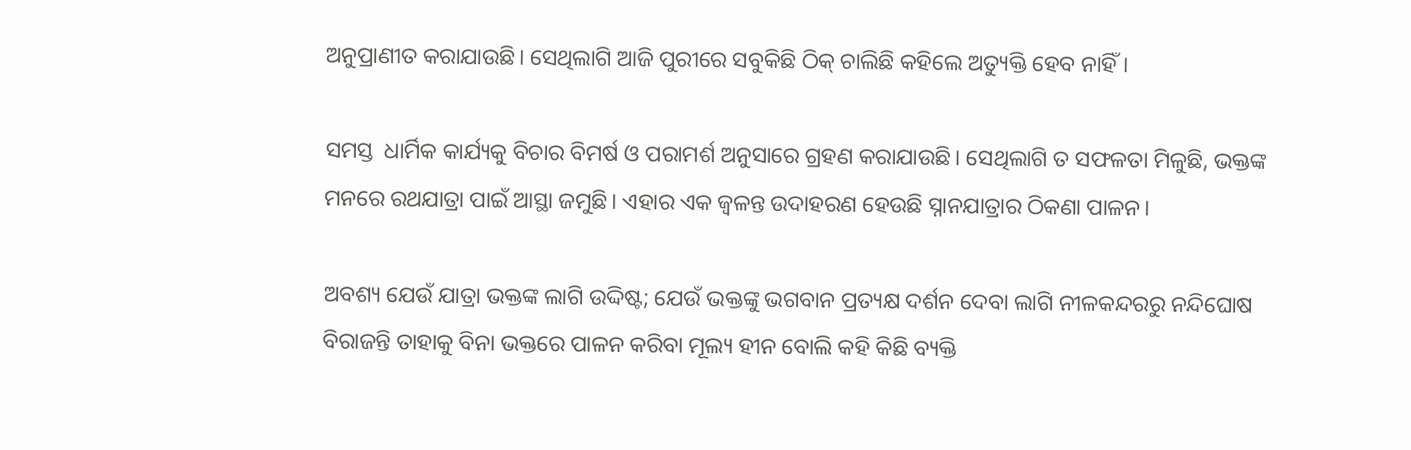ଅନୁପ୍ରାଣୀତ କରାଯାଉଛି। ସେଥିଲାଗି ଆଜି ପୁରୀରେ ସବୁକିଛି ଠିକ୍‌ ଚାଲିଛି କହିଲେ ଅତ୍ୟୁକ୍ତି ହେବ ନାହିଁ।

ସମସ୍ତ  ଧାର୍ମିକ କାର୍ଯ୍ୟକୁ ବିଚାର ବିମର୍ଷ ଓ ପରାମର୍ଶ ଅନୁସାରେ ଗ୍ରହଣ କରାଯାଉଛି। ସେଥିଲାଗି ତ ସଫଳତା ମିଳୁଛି, ଭକ୍ତଙ୍କ ମନରେ ରଥଯାତ୍ରା ପାଇଁ ଆସ୍ଥା ଜମୁଛି। ଏହାର ଏକ ଜ୍ବଳନ୍ତ ଉଦାହରଣ ହେଉଛି ସ୍ନାନଯାତ୍ରାର ଠିକଣା ପାଳନ।

ଅବଶ୍ୟ ଯେଉଁ ଯାତ୍ରା ଭକ୍ତଙ୍କ ଲାଗି ଉଦ୍ଦିଷ୍ଟ; ଯେଉଁ ଭକ୍ତଙ୍କୁ ଭଗବାନ ପ୍ରତ୍ୟକ୍ଷ ଦର୍ଶନ ଦେବା ଲାଗି ନୀଳକନ୍ଦରରୁ ନନ୍ଦିଘୋଷ ବିରାଜନ୍ତି ତାହାକୁ ବିନା ଭକ୍ତରେ ପାଳନ କରିବା ମୂଲ୍ୟ ହୀନ ବୋଲି କହି କିଛି ବ୍ୟକ୍ତି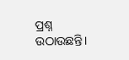ପ୍ରଶ୍ନ ଉଠାଉଛନ୍ତି।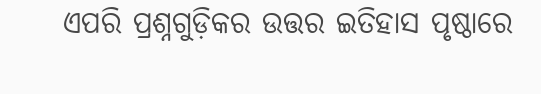ଏପରି ପ୍ରଶ୍ନଗୁଡ଼ିକର ଉତ୍ତର ଇତିହାସ ପୃଷ୍ଠାରେ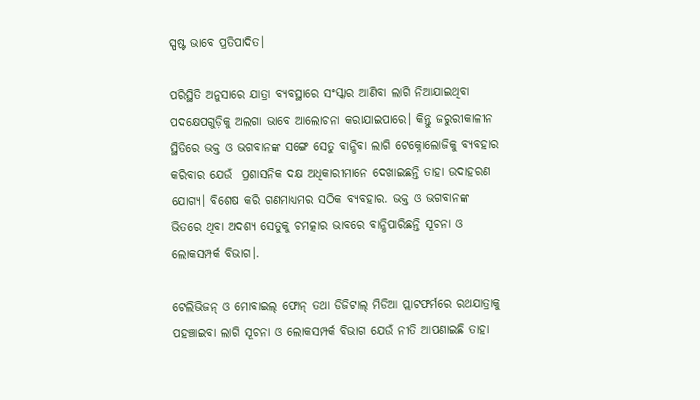ସ୍ପଷ୍ଟ ଭାବେ ପ୍ରତିପାଦିତ।

ପରିସ୍ଥିତି ଅନୁସାରେ ଯାତ୍ରା ବ୍ୟବସ୍ଥାରେ ସଂସ୍କାର ଆଣିବା ଲାଗି ନିଆଯାଇଥିବା ପଦକ୍ଷେପଗୁଡ଼ିକୁ ଅଲଗା ଭାବେ ଆଲୋଚନା କରାଯାଇପାରେ। କିନ୍ତୁ ଜରୁରୀକାଳୀନ ସ୍ଥିତିରେ ଭକ୍ତ ଓ ଭଗବାନଙ୍କ ସଙ୍ଗେ ସେତୁ ବାନ୍ଧିବା ଲାଗି ଟେକ୍ନୋଲୋଜିକୁ ବ୍ୟବହାର କରିବାର ଯେଉଁ  ପ୍ରଶାସନିକ ଦକ୍ଷ ଅଧିକାରୀମାନେ ଦେଖାଇଛନ୍ତି ତାହା ଉଦାହରଣ ଯୋଗ୍ୟ। ବିଶେଷ କରି ଗଣମାଧ୍ୟମର ସଠିକ ବ୍ୟବହାର. ଭକ୍ତ ଓ ଭଗବାନଙ୍କ ଭିତରେ ଥିବା ଅଦଶ୍ୟ ସେତୁକୁ ଚମତ୍କାର ଭାବରେ ବାନ୍ଧିପାରିଛନ୍ତି ସୂଚନା ଓ ଲୋକସମ୍ପର୍କ ବିଭାଗ।.

ଟେଲିଭିଜନ୍‌ ଓ ମୋବାଇଲ୍‌ ଫୋନ୍‌ ତଥା ଡିଜିଟାଲ୍‌ ମିଡିଆ ପ୍ଲାଟଫର୍ମରେ ରଥଯାତ୍ରାକୁ ପହଞ୍ଚାଇବା ଲାଗି ସୂଚନା ଓ ଲୋକସମ୍ପର୍କ ବିଭାଗ ଯେଉଁ ନୀତି ଆପଣାଇଛି ତାହା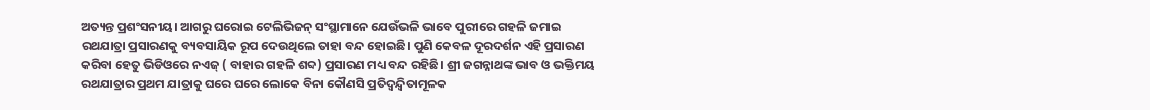ଅତ୍ୟନ୍ତ ପ୍ରଶଂସନୀୟ। ଆଗରୁ ଘରୋଇ ଟେଲିଭିଜନ୍‌ ସଂସ୍ଥାମାନେ ଯେଉଁଭଳି ଭାବେ ପୁରୀରେ ଗହଳି ଜମାଇ ରଥଯାତ୍ରା ପ୍ରସାରଣକୁ ବ୍ୟବସାୟିକ ରୂପ ଦେଉଥିଲେ ତାହା ବନ୍ଦ ହୋଇଛି। ପୁଣି କେବଳ ଦୂରଦର୍ଶନ ଏହି ପ୍ରସାରଣ କରିବା ହେତୁ ଭିଡିଓରେ ନଏଜ୍‌ ( ବାହାର ଗହଳି ଶବ୍ଦ) ପ୍ରସାରଣ ମଧ୍ୟ ବନ୍ଦ ରହିଛି। ଶ୍ରୀ ଜଗନ୍ନାଥଙ୍କ ଭାବ ଓ ଭକ୍ତିମୟ ରଥଯାତ୍ରାର ପ୍ରଥମ ଯାତ୍ରାକୁ ଘରେ ଘରେ ଲୋକେ ବିନା କୌଣସି ପ୍ରତିଦ୍ଵନ୍ଦ୍ଵିତାମୂଳକ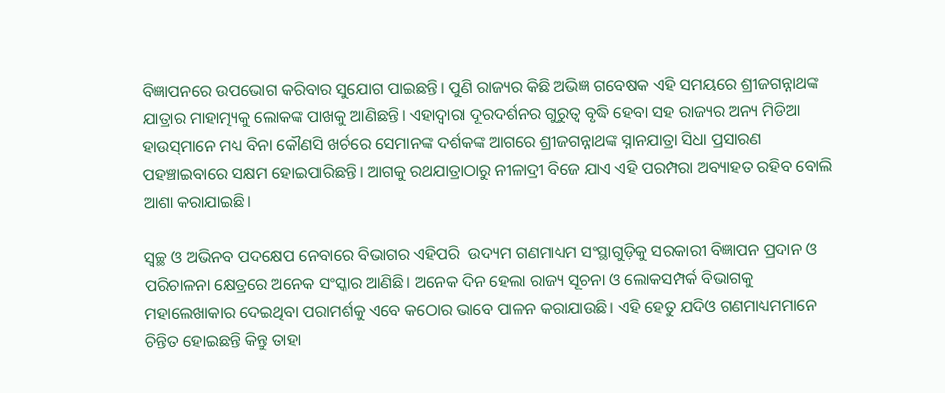ବିଜ୍ଞାପନରେ ଉପଭୋଗ କରିବାର ସୁଯୋଗ ପାଇଛନ୍ତି। ପୁଣି ରାଜ୍ୟର କିଛି ଅଭିଜ୍ଞ ଗବେଷକ ଏହି ସମୟରେ ଶ୍ରୀଜଗନ୍ନାଥଙ୍କ ଯାତ୍ରାର ମାହାତ୍ମ୍ୟକୁ ଲୋକଙ୍କ ପାଖକୁ ଆଣିଛନ୍ତି। ଏହାଦ୍ଵାରା ଦୂରଦର୍ଶନର ଗୁରୁତ୍ଵ ବୃଦ୍ଧି ହେବା ସହ ରାଜ୍ୟର ଅନ୍ୟ ମିଡିଆ ହାଉସ୍‌ମାନେ ମଧ୍ୟ ବିନା କୌଣସି ଖର୍ଚରେ ସେମାନଙ୍କ ଦର୍ଶକଙ୍କ ଆଗରେ ଶ୍ରୀଜଗନ୍ନାଥଙ୍କ ସ୍ନାନଯାତ୍ରା ସିଧା ପ୍ରସାରଣ ପହଞ୍ଚାଇବାରେ ସକ୍ଷମ ହୋଇପାରିଛନ୍ତି। ଆଗକୁ ରଥଯାତ୍ରାଠାରୁ ନୀଳାଦ୍ରୀ ବିଜେ ଯାଏ ଏହି ପରମ୍ପରା ଅବ୍ୟାହତ ରହିବ ବୋଲି ଆଶା କରାଯାଇଛି।

ସ୍ଵଚ୍ଛ ଓ ଅଭିନବ ପଦକ୍ଷେପ ନେବାରେ ବିଭାଗର ଏହିପରି  ଉଦ୍ୟମ ଗଣମାଧ୍ୟମ ସଂସ୍ଥାଗୁଡ଼ିକୁ ସରକାରୀ ବିଜ୍ଞାପନ ପ୍ରଦାନ ଓ ପରିଚାଳନା କ୍ଷେତ୍ରରେ ଅନେକ ସଂସ୍କାର ଆଣିଛି। ଅନେକ ଦିନ ହେଲା ରାଜ୍ୟ ସୂଚନା ଓ ଲୋକସମ୍ପର୍କ ବିଭାଗକୁ ମହାଲେଖାକାର ଦେଇଥିବା ପରାମର୍ଶକୁ ଏବେ କଠୋର ଭାବେ ପାଳନ କରାଯାଉଛି। ଏହି ହେତୁ ଯଦିଓ ଗଣମାଧ୍ୟମମାନେ ଚିନ୍ତିତ ହୋଇଛନ୍ତି କିନ୍ତୁ ତାହା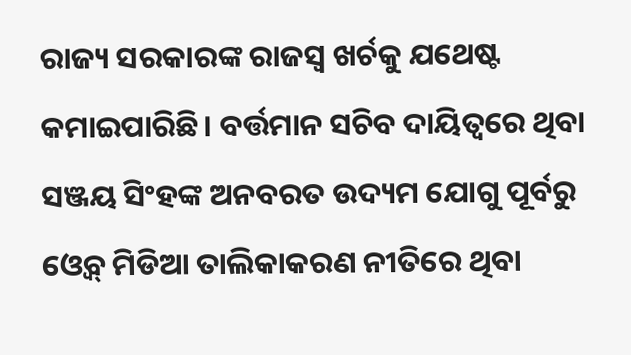ରାଜ୍ୟ ସରକାରଙ୍କ ରାଜସ୍ଵ ଖର୍ଚକୁ ଯଥେଷ୍ଟ କମାଇପାରିଛି। ବର୍ତ୍ତମାନ ସଚିବ ଦାୟିତ୍ଵରେ ଥିବା ସଞ୍ଜୟ ସିଂହଙ୍କ ଅନବରତ ଉଦ୍ୟମ ଯୋଗୁ ପୂର୍ବରୁ ଓ୍ବେବ୍‌ ମିଡିଆ ତାଲିକାକରଣ ନୀତିରେ ଥିବା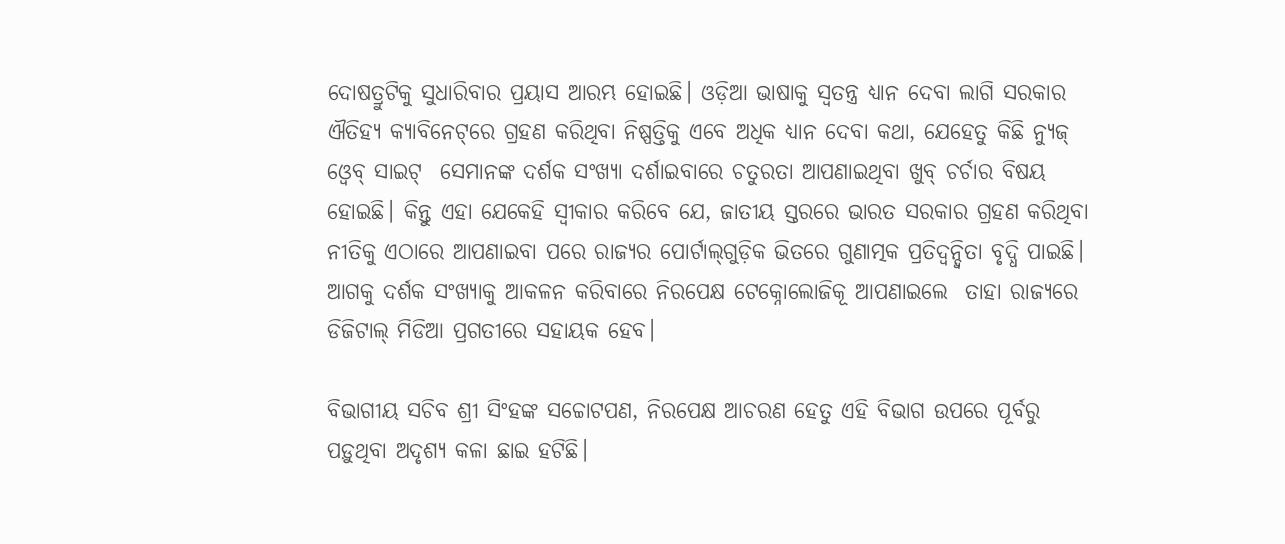ଦୋଷତ୍ରୁଟିକୁ ସୁଧାରିବାର ପ୍ରୟାସ ଆରମ୍ଭ ହୋଇଛି। ଓଡ଼ିଆ ଭାଷାକୁ ସ୍ଵତନ୍ତ୍ର ଧ୍ୟାନ ଦେବା ଲାଗି ସରକାର ଐତିହ୍ୟ କ୍ୟାବିନେଟ୍‌ରେ ଗ୍ରହଣ କରିଥିବା ନିଷ୍ପତ୍ତିକୁ ଏବେ ଅଧିକ ଧ୍ୟାନ ଦେବା କଥା, ଯେହେତୁ କିଛି ନ୍ୟୁଜ୍‌ ଓ୍ବେବ୍‌ ସାଇଟ୍‌  ସେମାନଙ୍କ ଦର୍ଶକ ସଂଖ୍ୟା ଦର୍ଶାଇବାରେ ଚତୁରତା ଆପଣାଇଥିବା ଖୁବ୍‌ ଚର୍ଚାର ବିଷୟ ହୋଇଛି। କିନ୍ତୁ ଏହା ଯେକେହି ସ୍ଵୀକାର କରିବେ ଯେ, ଜାତୀୟ ସ୍ତରରେ ଭାରତ ସରକାର ଗ୍ରହଣ କରିଥିବା ନୀତିକୁ ଏଠାରେ ଆପଣାଇବା ପରେ ରାଜ୍ୟର ପୋର୍ଟାଲ୍‌ଗୁଡ଼ିକ ଭିତରେ ଗୁଣାତ୍ମକ ପ୍ରତିଦ୍ଵନ୍ଦ୍ଵିତା ବୃଦ୍ଧି ପାଇଛି।  ଆଗକୁ ଦର୍ଶକ ସଂଖ୍ୟାକୁ ଆକଳନ କରିବାରେ ନିରପେକ୍ଷ ଟେକ୍ନୋଲୋଜିକୂ ଆପଣାଇଲେ  ତାହା ରାଜ୍ୟରେ ଡିଜିଟାଲ୍‌ ମିଡିଆ ପ୍ରଗତୀରେ ସହାୟକ ହେବ।

ବିଭାଗୀୟ ସଚିବ ଶ୍ରୀ ସିଂହଙ୍କ ସଚ୍ଚୋଟପଣ, ନିରପେକ୍ଷ ଆଚରଣ ହେତୁ ଏହି ବିଭାଗ ଉପରେ ପୂର୍ବରୁ ପଡ଼ୁଥିବା ଅଦୃଶ୍ୟ କଳା ଛାଇ ହଟିଛି।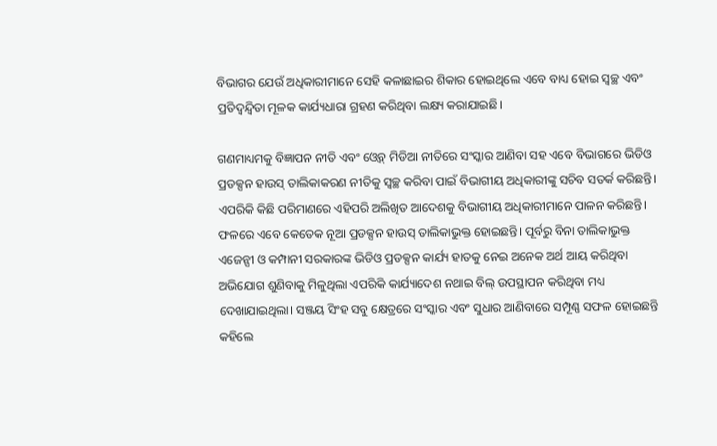ବିଭାଗର ଯେଉଁ ଅଧିକାରୀମାନେ ସେହି କଳାଛାଇର ଶିକାର ହୋଇଥିଲେ ଏବେ ବାଧ୍ୟ ହୋଇ ସ୍ଵଚ୍ଛ ଏବଂ ପ୍ରତିଦ୍ଵନ୍ଦ୍ଵିତା ମୂଳକ କାର୍ଯ୍ୟଧାରା ଗ୍ରହଣ କରିଥିବା ଲକ୍ଷ୍ୟ କରାଯାଇଛି।

ଗଣମାଧ୍ୟମକୁ ବିଜ୍ଞାପନ ନୀତି ଏବଂ ଓ୍ବେବ୍‌ ମିଡିଆ ନୀତିରେ ସଂସ୍କାର ଆଣିବା ସହ ଏବେ ବିଭାଗରେ ଭିଡିଓ ପ୍ରଡକ୍ସନ ହାଉସ୍‌ ତାଲିକାକରଣ ନୀତିକୁ ସ୍ଵଚ୍ଛ କରିବା ପାଇଁ ବିଭାଗୀୟ ଅଧିକାରୀଙ୍କୁ ସଚିବ ସତର୍କ କରିଛନ୍ତି। ଏପରିକି କିଛି ପରିମାଣରେ ଏହିପରି ଅଲିଖିତ ଆଦେଶକୁ ବିଭାଗୀୟ ଅଧିକାରୀମାନେ ପାଳନ କରିଛନ୍ତି।  ଫଳରେ ଏବେ କେତେକ ନୂଆ ପ୍ରଡକ୍ସନ ହାଉସ୍‌ ତାଲିକାଭୁକ୍ତ ହୋଇଛନ୍ତି। ପୂର୍ବରୁ ବିନା ତାଲିକାଭୁକ୍ତ ଏଜେନ୍ସୀ ଓ କମ୍ପାନୀ ସରକାରଙ୍କ ଭିଡିଓ ପ୍ରଡକ୍ସନ କାର୍ଯ୍ୟ ହାତକୁ ନେଇ ଅନେକ ଅର୍ଥ ଆୟ କରିଥିବା ଅଭିଯୋଗ ଶୁଣିବାକୁ ମିଳୁଥିଲା ଏପରିକି କାର୍ଯ୍ୟାଦେଶ ନଥାଇ ବିଲ୍‌ ଉପସ୍ଥାପନ କରିଥିବା ମଧ୍ୟ ଦେଖାଯାଇଥିଲା। ସଞ୍ଜୟ ସିଂହ ସବୁ କ୍ଷେତ୍ରରେ ସଂସ୍କାର ଏବଂ ସୁଧାର ଆଣିବାରେ ସମ୍ପୂଣ୍ଣ ସଫଳ ହୋଇଛନ୍ତି କହିଲେ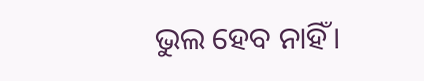ଭୁଲ ହେବ ନାହିଁ।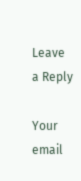Leave a Reply

Your email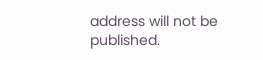address will not be published.